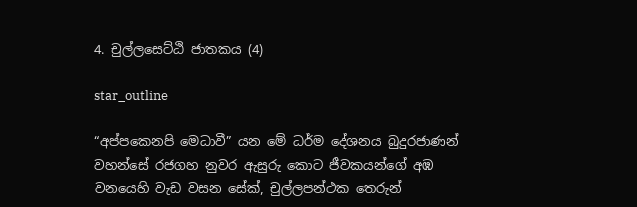4. චුල්ලසෙට්ඨි ජාතකය (4)

star_outline

“අප්පකෙනපි මෙධාවී” යන මේ ධර්ම දේශනය බුදුරජාණන් වහන්සේ රජගහ නුවර ඇසුරු කොට ජීවකයන්ගේ අඹ වනයෙහි වැඩ වසන සේක්, චුල්ලපන්ථක තෙරුන්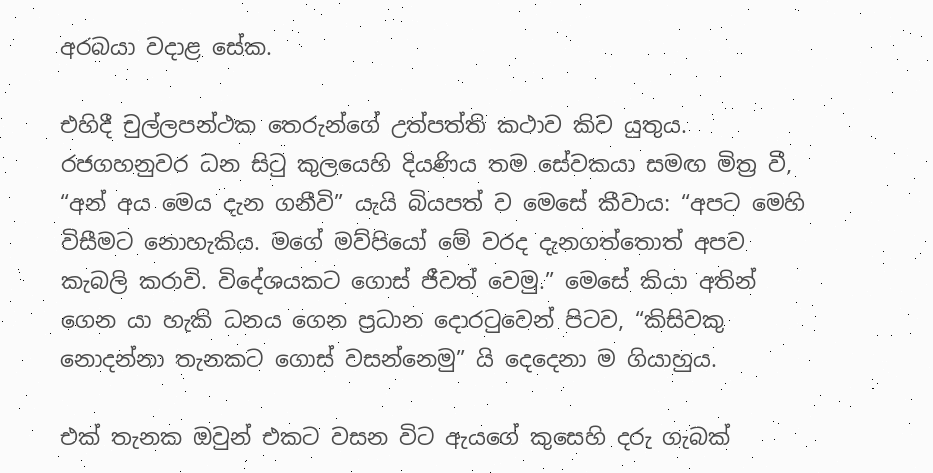අරබයා වදාළ සේක.

එහිදී චුල්ලපන්ථක තෙරුන්ගේ උත්පත්ති කථාව කිව යුතුය. රජගහනුවර ධන සිටු කුලයෙහි දියණිය තම සේවකයා සමඟ මිත්‍ර වී, “අන් අය මෙය දැන ගනීවි” යැයි බියපත් ව මෙසේ කීවාය: “අපට මෙහි විසීමට නොහැකිය. මගේ මව්පියෝ මේ වරද දැනගත්තොත් අපව කැබලි කරාවි. විදේශයකට ගොස් ජීවත් වෙමු.” මෙසේ කියා අතින් ගෙන යා හැකි ධනය ගෙන ප්‍රධාන දොරටුවෙන් පිටව, “කිසිවකු නොදන්නා තැනකට ගොස් වසන්නෙමු” යි දෙදෙනා ම ගියාහුය.

එක් තැනක ඔවුන් එකට වසන විට ඇයගේ කුසෙහි දරු ගැබක්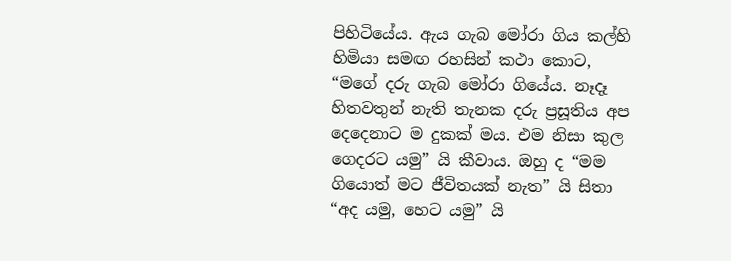පිහිටියේය. ඇය ගැබ මෝරා ගිය කල්හි හිමියා සමඟ රහසින් කථා කොට, “මගේ දරු ගැබ මෝරා ගියේය. නෑදෑ හිතවතුන් නැති තැනක දරු ප්‍රසූතිය අප දෙදෙනාට ම දුකක් මය. එම නිසා කුල ගෙදරට යමු” යි කීවාය. ඔහු ද “මම ගියොත් මට ජීවිතයක් නැත” යි සිතා “අද යමු, හෙට යමු” යි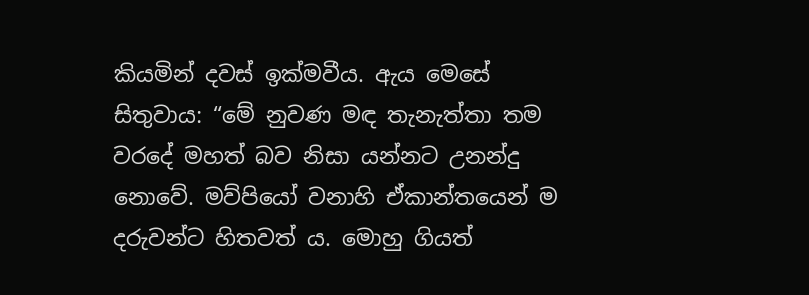කියමින් දවස් ඉක්මවීය. ඇය මෙසේ සිතුවාය: “මේ නුවණ මඳ තැනැත්තා තම වරදේ මහත් බව නිසා යන්නට උනන්දු නොවේ. මව්පියෝ වනාහි ඒකාන්තයෙන් ම දරුවන්ට හිතවත් ය. මොහු ගියත්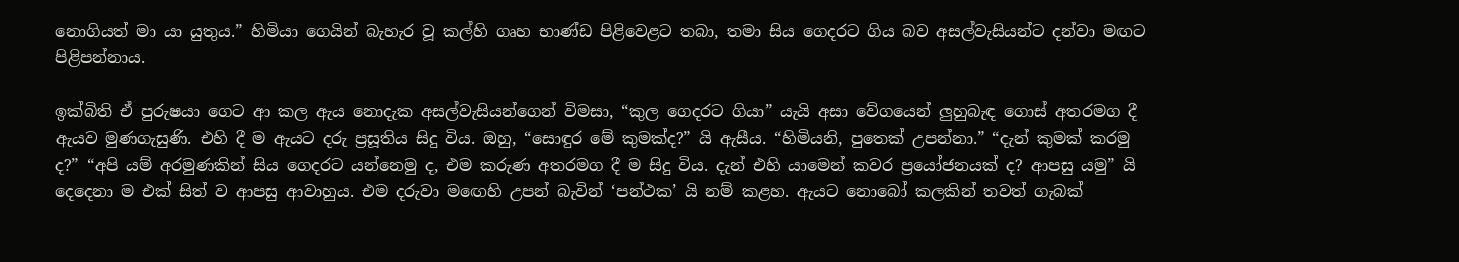නොගියත් මා යා යුතුය.” හිමියා ගෙයින් බැහැර වූ කල්හි ගෘහ භාණ්ඩ පිළිවෙළට තබා, තමා සිය ගෙදරට ගිය බව අසල්වැසියන්ට දන්වා මඟට පිළිපන්නාය.

ඉක්බිති ඒ පුරුෂයා ගෙට ආ කල ඇය නොදැක අසල්වැසියන්ගෙන් විමසා, “කුල ගෙදරට ගියා” යැයි අසා වේගයෙන් ලුහුබැඳ ගොස් අතරමග දී ඇයව මුණගැසුණි. එහි දී ම ඇයට දරු ප්‍රසූතිය සිදු විය. ඔහු, “සොඳුර මේ කුමක්ද?” යි ඇසීය. “හිමියනි, පුතෙක් උපන්නා.” “දැන් කුමක් කරමු ද?” “අපි යම් අරමුණකින් සිය ගෙදරට යන්නෙමු ද, එම කරුණ අතරමග දී ම සිදු විය. දැන් එහි යාමෙන් කවර ප්‍රයෝජනයක් ද? ආපසු යමු” යි දෙදෙනා ම එක් සිත් ව ආපසු ආවාහුය. එම දරුවා මඟෙහි උපන් බැවින් ‘පන්ථක’ යි නම් කළහ. ඇයට නොබෝ කලකින් තවත් ගැබක්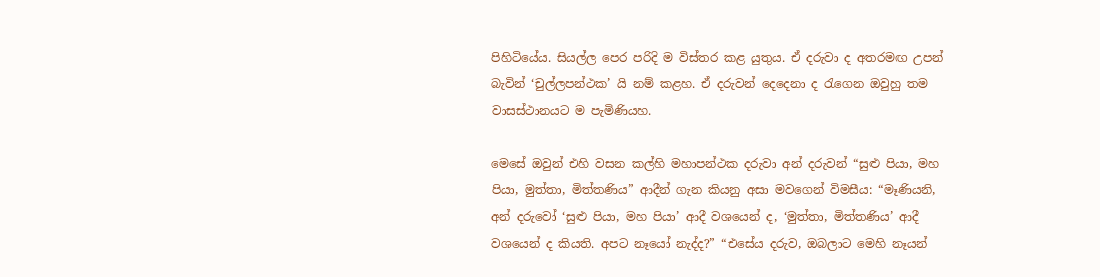පිහිටියේය. සියල්ල පෙර පරිදි ම විස්තර කළ යුතුය. ඒ දරුවා ද අතරමඟ උපන් බැවින් ‘චුල්ලපන්ථක’ යි නම් කළහ. ඒ දරුවන් දෙදෙනා ද රැගෙන ඔවුහු තම වාසස්ථානයට ම පැමිණියහ.

මෙසේ ඔවුන් එහි වසන කල්හි මහාපන්ථක දරුවා අන් දරුවන් “සුළු පියා, මහ පියා, මුත්තා, මිත්තණිය” ආදීන් ගැන කියනු අසා මවගෙන් විමසීය: “මෑණියනි, අන් දරුවෝ ‘සුළු පියා, මහ පියා’ ආදී වශයෙන් ද, ‘මුත්තා, මිත්තණිය’ ආදී වශයෙන් ද කියති. අපට නෑයෝ නැද්ද?” “එසේය දරුව, ඔබලාට මෙහි නෑයන්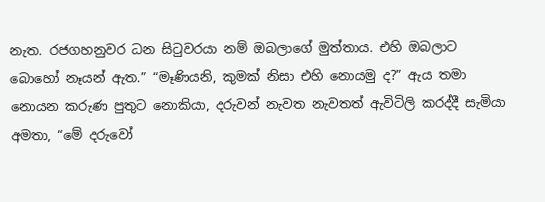නැත. රජගහනුවර ධන සිටුවරයා නම් ඔබලාගේ මුත්තාය. එහි ඔබලාට බොහෝ නෑයන් ඇත.” “මෑණියනි, කුමක් නිසා එහි නොයමු ද?” ඇය තමා නොයන කරුණ පුතුට නොකියා, දරුවන් නැවත නැවතත් ඇවිටිලි කරද්දී සැමියා අමතා, “මේ දරුවෝ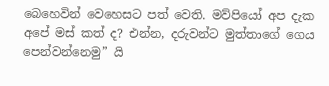බෙහෙවින් වෙහෙසට පත් වෙති. මව්පියෝ අප දැක අපේ මස් කත් ද? එන්න, දරුවන්ට මුත්තාගේ ගෙය පෙන්වන්නෙමු” යි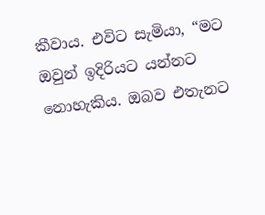කීවාය. එවිට සැමියා, “මට ඔවුන් ඉදිරියට යන්නට නොහැකිය. ඔබව එතැනට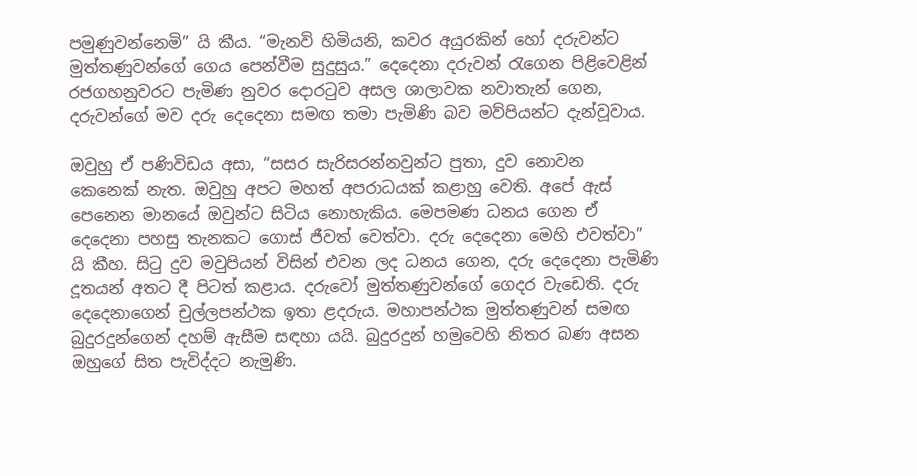පමුණුවන්නෙමි” යි කීය. “මැනවි හිමියනි, කවර අයුරකින් හෝ දරුවන්ට මුත්තණුවන්ගේ ගෙය පෙන්වීම සුදුසුය.” දෙදෙනා දරුවන් රැගෙන පිළිවෙළින් රජගහනුවරට පැමිණ නුවර දොරටුව අසල ශාලාවක නවාතැන් ගෙන, දරුවන්ගේ මව දරු දෙදෙනා සමඟ තමා පැමිණි බව මව්පියන්ට දැන්වූවාය.

ඔවුහු ඒ පණිවිඩය අසා, “සසර සැරිසරන්නවුන්ට පුතා, දුව නොවන කෙනෙක් නැත. ඔවුහු අපට මහත් අපරාධයක් කළාහු වෙති. අපේ ඇස් පෙනෙන මානයේ ඔවුන්ට සිටිය නොහැකිය. මෙපමණ ධනය ගෙන ඒ දෙදෙනා පහසු තැනකට ගොස් ජීවත් වෙත්වා. දරු දෙදෙනා මෙහි එවත්වා” යි කීහ. සිටු දුව මවුපියන් විසින් එවන ලද ධනය ගෙන, දරු දෙදෙනා පැමිණි දූතයන් අතට දී පිටත් කළාය. දරුවෝ මුත්තණුවන්ගේ ගෙදර වැඩෙති. දරු දෙදෙනාගෙන් චුල්ලපන්ථක ඉතා ළදරුය. මහාපන්ථක මුත්තණුවන් සමඟ බුදුරදුන්ගෙන් දහම් ඇසීම සඳහා යයි. බුදුරදුන් හමුවෙහි නිතර බණ අසන ඔහුගේ සිත පැවිද්දට නැමුණි.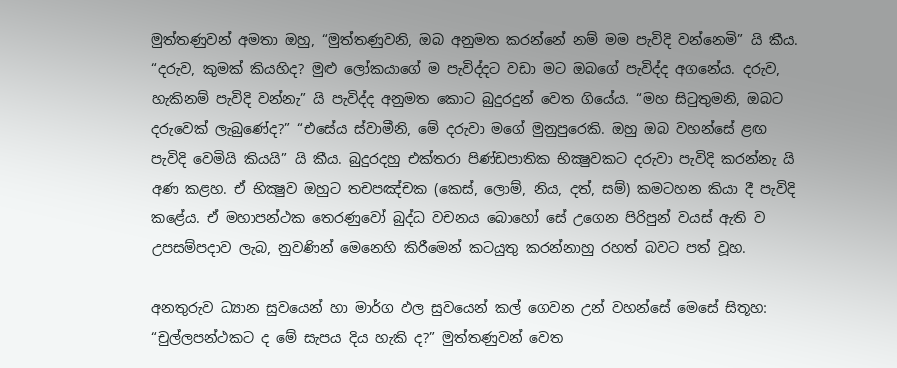මුත්තණුවන් අමතා ඔහු, “මුත්තණුවනි, ඔබ අනුමත කරන්නේ නම් මම පැවිදි වන්නෙමි” යි කීය. “දරුව, කුමක් කියහිද? මුළු ලෝකයාගේ ම පැවිද්දට වඩා මට ඔබගේ පැවිද්ද අගනේය. දරුව, හැකිනම් පැවිදි වන්නැ” යි පැවිද්ද අනුමත කොට බුදුරදුන් වෙත ගියේය. “මහ සිටුතුමනි, ඔබට දරුවෙක් ලැබුණේද?” “එසේය ස්වාමීනි, මේ දරුවා මගේ මුනුපුරෙකි. ඔහු ඔබ වහන්සේ ළඟ පැවිදි වෙමියි කියයි” යි කීය. බුදුරදහු එක්තරා පිණ්ඩපාතික භික්‍ෂුවකට දරුවා පැවිදි කරන්නැ යි අණ කළහ. ඒ භික්‍ෂුව ඔහුට තචපඤ්චක (කෙස්, ලොම්, නිය, දත්, සම්) කමටහන කියා දී පැවිදි කළේය. ඒ මහාපන්ථක තෙරණුවෝ බුද්ධ වචනය බොහෝ සේ උගෙන පිරිපුන් වයස් ඇති ව උපසම්පදාව ලැබ, නුවණින් මෙනෙහි කිරීමෙන් කටයුතු කරන්නාහු රහත් බවට පත් වූහ.

අනතුරුව ධ්‍යාන සුවයෙන් හා මාර්ග ඵල සුවයෙන් කල් ගෙවන උන් වහන්සේ මෙසේ සිතූහ: “චුල්ලපන්ථකට ද මේ සැපය දිය හැකි ද?” මුත්තණුවන් වෙත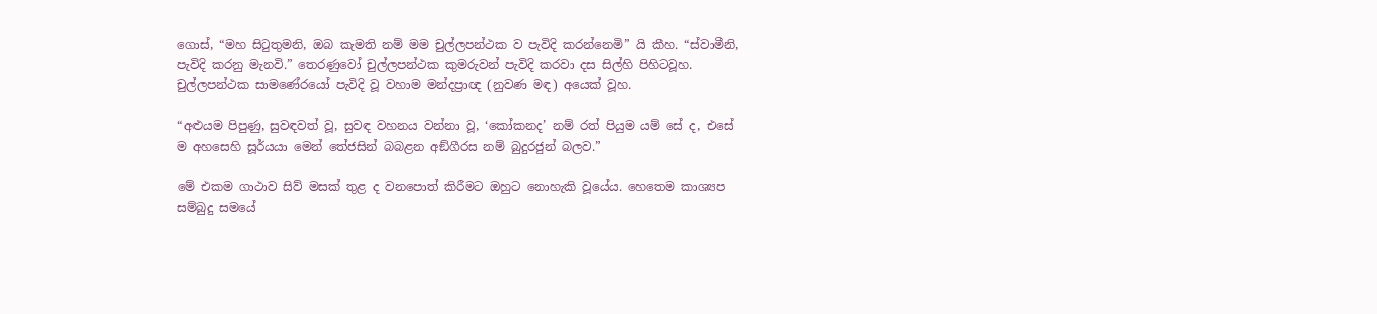ගොස්, “මහ සිටුතුමනි, ඔබ කැමති නම් මම චුල්ලපන්ථක ව පැවිදි කරන්නෙමි” යි කීහ. “ස්වාමීනි, පැවිදි කරනු මැනවි.” තෙරණුවෝ චුල්ලපන්ථක කුමරුවන් පැවිදි කරවා දස සිල්හි පිහිටවූහ. චුල්ලපන්ථක සාමණේරයෝ පැවිදි වූ වහාම මන්දප්‍රාඥ (නුවණ මඳ) අයෙක් වූහ.

“අළුයම පිපුණු, සුවඳවත් වූ, සුවඳ වහනය වන්නා වූ, ‘කෝකනද’ නම් රත් පියුම යම් සේ ද, එසේ ම අහසෙහි සූර්යයා මෙන් තේජසින් බබළන අඞ්ගීරස නම් බුදුරජුන් බලව.”

මේ එකම ගාථාව සිව් මසක් තුළ ද වනපොත් කිරීමට ඔහුට නොහැකි වූයේය. හෙතෙම කාශ්‍යප සම්බුදු සමයේ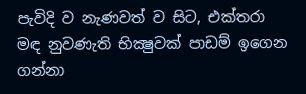පැවිදි ව නැණවත් ව සිට, එක්තරා මඳ නුවණැති භික්‍ෂුවක් පාඩම් ඉගෙන ගන්නා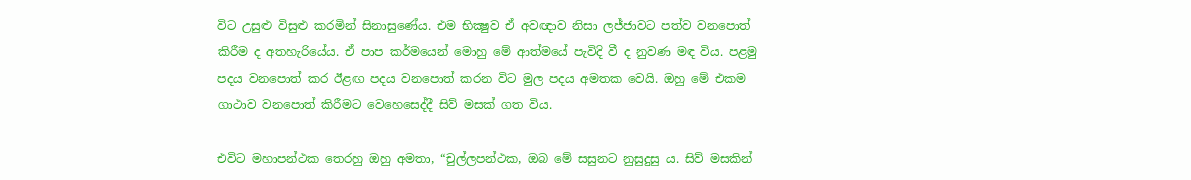විට උසුළු විසුළු කරමින් සිනාසුණේය. එම භික්‍ෂුව ඒ අවඥාව නිසා ලජ්ජාවට පත්ව වනපොත් කිරීම ද අතහැරියේය. ඒ පාප කර්මයෙන් මොහු මේ ආත්මයේ පැවිදි වී ද නුවණ මඳ විය. පළමු පදය වනපොත් කර ඊළඟ පදය වනපොත් කරන විට මුල පදය අමතක වෙයි. ඔහු මේ එකම ගාථාව වනපොත් කිරීමට වෙහෙසෙද්දී සිව් මසක් ගත විය.

එවිට මහාපන්ථක තෙරහු ඔහු අමතා, “චුල්ලපන්ථක, ඔබ මේ සසුනට නුසුදුසු ය. සිව් මසකින්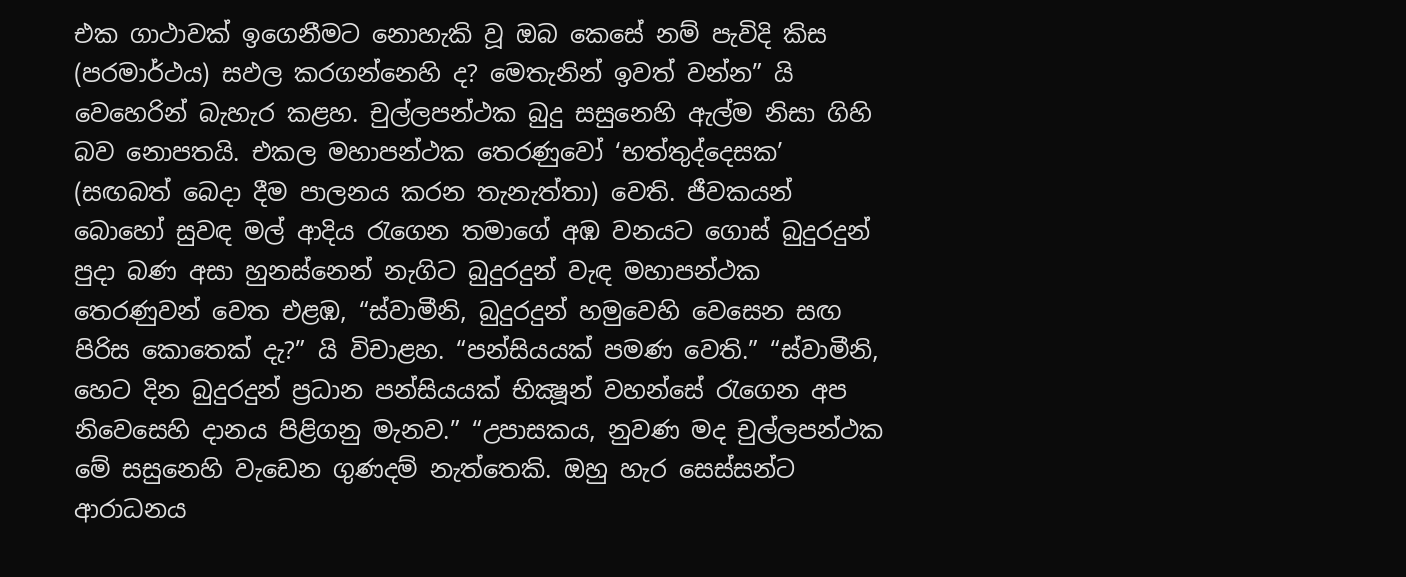එක ගාථාවක් ඉගෙනීමට නොහැකි වූ ඔබ කෙසේ නම් පැවිදි කිස (පරමාර්ථය) සඵල කරගන්නෙහි ද? මෙතැනින් ඉවත් වන්න” යි වෙහෙරින් බැහැර කළහ. චුල්ලපන්ථක බුදු සසුනෙහි ඇල්ම නිසා ගිහි බව නොපතයි. එකල මහාපන්ථක තෙරණුවෝ ‘භත්තුද්දෙසක’ (සඟබත් බෙදා දීම පාලනය කරන තැනැත්තා) වෙති. ජීවකයන් බොහෝ සුවඳ මල් ආදිය රැගෙන තමාගේ අඹ වනයට ගොස් බුදුරදුන් පුදා බණ අසා හුනස්නෙන් නැගිට බුදුරදුන් වැඳ මහාපන්ථක තෙරණුවන් වෙත එළඹ, “ස්වාමීනි, බුදුරදුන් හමුවෙහි වෙසෙන සඟ පිරිස කොතෙක් දැ?” යි විචාළහ. “පන්සියයක් පමණ වෙති.” “ස්වාමීනි, හෙට දින බුදුරදුන් ප්‍රධාන පන්සියයක් භික්‍ෂූන් වහන්සේ රැගෙන අප නිවෙසෙහි දානය පිළිගනු මැනව.” “උපාසකය, නුවණ මද චුල්ලපන්ථක මේ සසුනෙහි වැඩෙන ගුණදම් නැත්තෙකි. ඔහු හැර සෙස්සන්ට ආරාධනය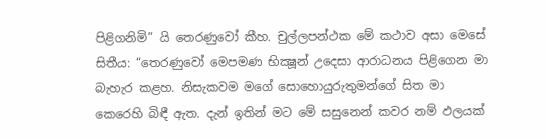පිළිගනිමි” යි තෙරණුවෝ කීහ. චුල්ලපන්ථක මේ කථාව අසා මෙසේ සිතීය: “තෙරණුවෝ මෙපමණ භික්‍ෂූන් උදෙසා ආරාධනය පිළිගෙන මා බැහැර කළහ. නිසැකවම මගේ සොහොයුරුතුමන්ගේ සිත මා කෙරෙහි බිඳී ඇත. දැන් ඉතින් මට මේ සසුනෙන් කවර නම් ඵලයක්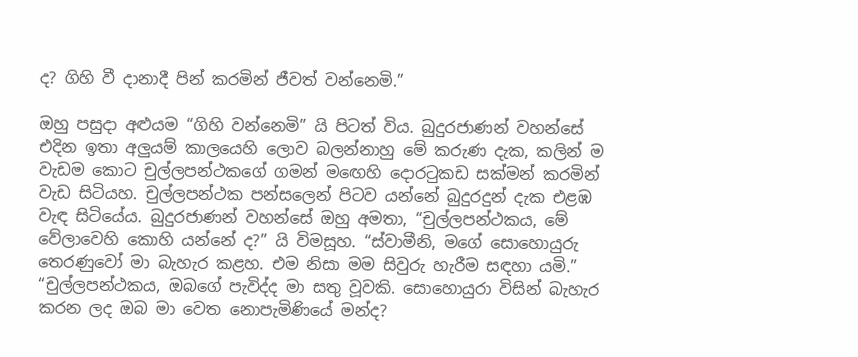ද? ගිහි වී දානාදී පින් කරමින් ජීවත් වන්නෙමි.”

ඔහු පසුදා අළුයම “ගිහි වන්නෙමි” යි පිටත් විය. බුදුරජාණන් වහන්සේ එදින ඉතා අලුයම් කාලයෙහි ලොව බලන්නාහු මේ කරුණ දැක, කලින් ම වැඩම කොට චුල්ලපන්ථකගේ ගමන් මඟෙහි දොරටුකඩ සක්මන් කරමින් වැඩ සිටියහ. චුල්ලපන්ථක පන්සලෙන් පිටව යන්නේ බුදුරදුන් දැක එළඹ වැඳ සිටියේය. බුදුරජාණන් වහන්සේ ඔහු අමතා, “චුල්ලපන්ථකය, මේ වේලාවෙහි කොහි යන්නේ ද?” යි විමසූහ. “ස්වාමීනි, මගේ සොහොයුරු තෙරණුවෝ මා බැහැර කළහ. එම නිසා මම සිවුරු හැරීම සඳහා යමි.” “චුල්ලපන්ථකය, ඔබගේ පැවිද්ද මා සතු වූවකි. සොහොයුරා විසින් බැහැර කරන ලද ඔබ මා වෙත නොපැමිණියේ මන්ද?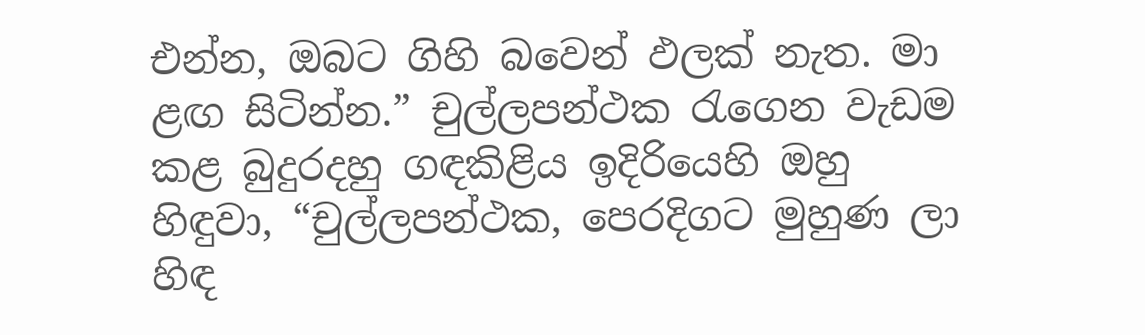එන්න, ඔබට ගිහි බවෙන් ඵලක් නැත. මා ළඟ සිටින්න.” චුල්ලපන්ථක රැගෙන වැඩම කළ බුදුරදහු ගඳකිළිය ඉදිරියෙහි ඔහු හිඳුවා, “චුල්ලපන්ථක, පෙරදිගට මුහුණ ලා හිඳ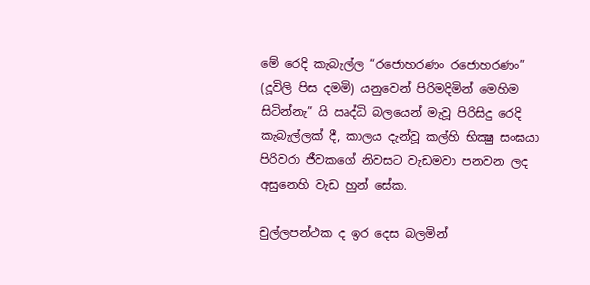මේ රෙදි කැබැල්ල “රජොහරණං රජොහරණං” (දූවිලි පිස දමමි) යනුවෙන් පිරිමදිමින් මෙහිම සිටින්නැ” යි ඍද්ධි බලයෙන් මැවූ පිරිසිදු රෙදි කැබැල්ලක් දී, කාලය දැන්වූ කල්හි භික්‍ෂු සංඝයා පිරිවරා ජීවකගේ නිවසට වැඩමවා පනවන ලද අසුනෙහි වැඩ හුන් සේක.

චුල්ලපන්ථක ද ඉර දෙස බලමින්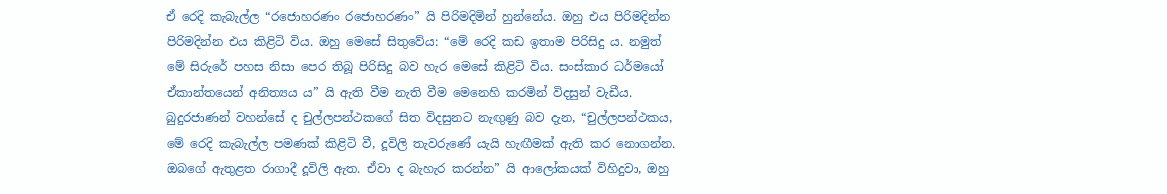ඒ රෙදි කැබැල්ල “රජොහරණං රජොහරණං” යි පිරිමදිමින් හුන්නේය. ඔහු එය පිරිමදින්න පිරිමදින්න එය කිළිටි විය. ඔහු මෙසේ සිතුවේය: “මේ රෙදි කඩ ඉතාම පිරිසිදු ය. නමුත් මේ සිරුරේ පහස නිසා පෙර තිබූ පිරිසිදු බව හැර මෙසේ කිළිටි විය. සංස්කාර ධර්මයෝ ඒකාන්තයෙන් අනිත්‍යය ය” යි ඇති වීම නැති වීම මෙනෙහි කරමින් විදසුන් වැඩීය. බුදුරජාණන් වහන්සේ ද චුල්ලපන්ථකගේ සිත විදසුනට නැඟුණු බව දැන, “චුල්ලපන්ථකය, මේ රෙදි කැබැල්ල පමණක් කිළිටි වී, දූවිලි තැවරුණේ යැයි හැඟීමක් ඇති කර නොගන්න. ඔබගේ ඇතුළත රාගාදී දූවිලි ඇත. ඒවා ද බැහැර කරන්න” යි ආලෝකයක් විහිදුවා, ඔහු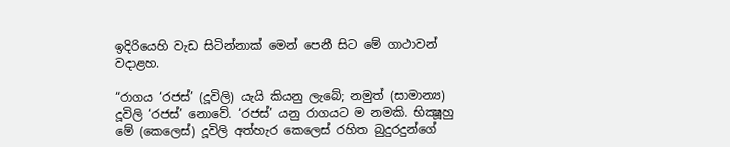ඉදිරියෙහි වැඩ සිටින්නාක් මෙන් පෙනී සිට මේ ගාථාවන් වදාළහ.

“රාගය ‘රජස්’ (දූවිලි) යැයි කියනු ලැබේ; නමුත් (සාමාන්‍ය) දූවිලි ‘රජස්’ නොවේ. ‘රජස්’ යනු රාගයට ම නමකි. භික්‍ෂූහු මේ (කෙලෙස්) දූවිලි අත්හැර කෙලෙස් රහිත බුදුරදුන්ගේ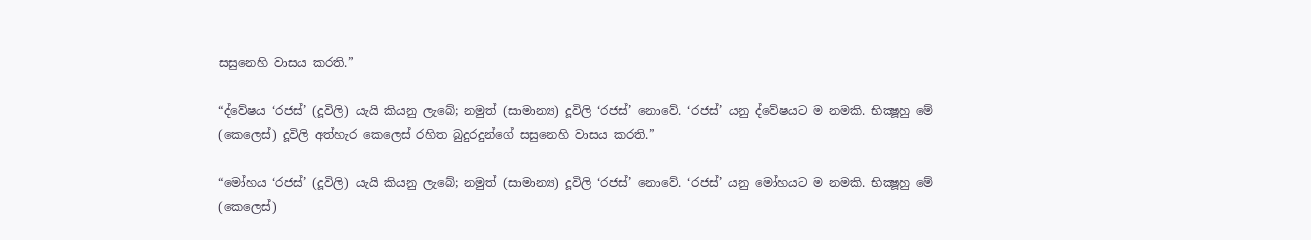සසුනෙහි වාසය කරති.”

“ද්වේෂය ‘රජස්’ (දූවිලි) යැයි කියනු ලැබේ; නමුත් (සාමාන්‍ය) දූවිලි ‘රජස්’ නොවේ. ‘රජස්’ යනු ද්වේෂයට ම නමකි. භික්‍ෂූහු මේ (කෙලෙස්) දූවිලි අත්හැර කෙලෙස් රහිත බුදුරදුන්ගේ සසුනෙහි වාසය කරති.”

“මෝහය ‘රජස්’ (දූවිලි) යැයි කියනු ලැබේ; නමුත් (සාමාන්‍ය) දූවිලි ‘රජස්’ නොවේ. ‘රජස්’ යනු මෝහයට ම නමකි. භික්‍ෂූහු මේ (කෙලෙස්)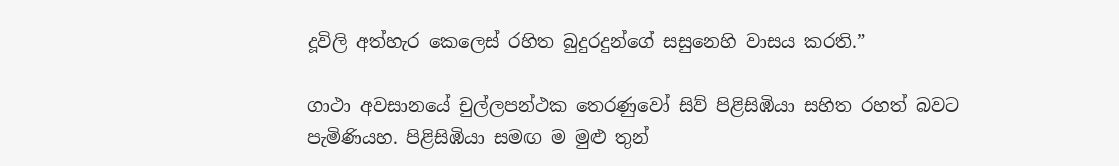දූවිලි අත්හැර කෙලෙස් රහිත බුදුරදුන්ගේ සසුනෙහි වාසය කරති.”

ගාථා අවසානයේ චුල්ලපන්ථක තෙරණුවෝ සිව් පිළිසිඹියා සහිත රහත් බවට පැමිණියහ. පිළිසිඹියා සමඟ ම මුළු තුන්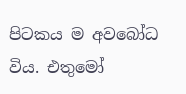පිටකය ම අවබෝධ විය. එතුමෝ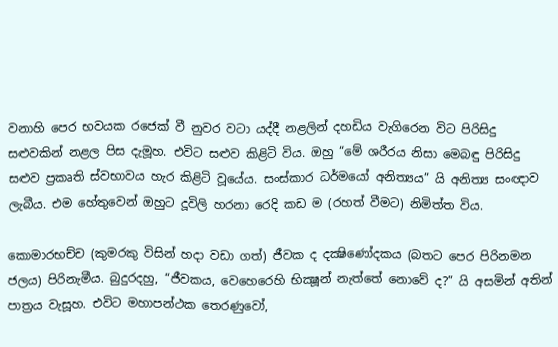වනාහි පෙර භවයක රජෙක් වී නුවර වටා යද්දී නළලින් දහඩිය වැගිරෙන විට පිරිසිදු සළුවකින් නළල පිස දැමූහ. එවිට සළුව කිළිටි විය. ඔහු “මේ ශරීරය නිසා මෙබඳු පිරිසිදු සළුව ප්‍රකෘති ස්වභාවය හැර කිළිටි වූයේය. සංස්කාර ධර්මයෝ අනිත්‍යය” යි අනිත්‍ය සංඥාව ලැබීය. එම හේතුවෙන් ඔහුට දූවිලි හරනා රෙදි කඩ ම (රහත් වීමට) නිමිත්ත විය.

කොමාරභච්ච (කුමරකු විසින් හදා වඩා ගත්) ජීවක ද දක්‍ෂිණෝදකය (බතට පෙර පිරිනමන ජලය) පිරිනැමීය. බුදුරදහු, “ජීවකය, වෙහෙරෙහි භික්‍ෂූන් නැත්තේ නොවේ ද?” යි අසමින් අතින් පාත්‍රය වැසූහ. එවිට මහාපන්ථක තෙරණුවෝ,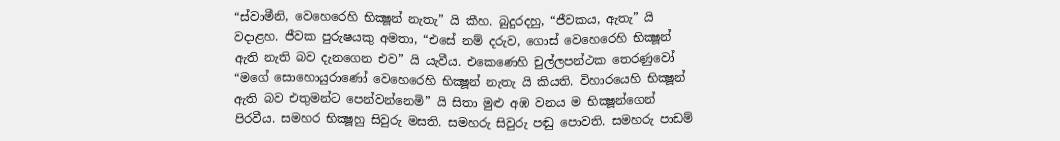“ස්වාමීනි, වෙහෙරෙහි භික්‍ෂූන් නැතැ” යි කීහ. බුදුරදහු, “ජීවකය, ඇතැ” යි වදාළහ. ජීවක පුරුෂයකු අමතා, “එසේ නම් දරුව, ගොස් වෙහෙරෙහි භික්‍ෂූන් ඇති නැති බව දැනගෙන එව” යි යැවීය. එකෙණෙහි චුල්ලපන්ථක තෙරණුවෝ “මගේ සොහොයුරාණෝ වෙහෙරෙහි භික්‍ෂූන් නැතැ යි කියති. විහාරයෙහි භික්‍ෂූන් ඇති බව එතුමන්ට පෙන්වන්නෙමි” යි සිතා මුළු අඹ වනය ම භික්‍ෂූන්ගෙන් පිරවීය. සමහර භික්‍ෂූහු සිවුරු මසති. සමහරු සිවුරු පඬු පොවති. සමහරු පාඩම්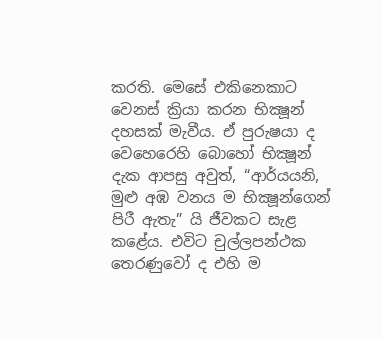කරති. මෙසේ එකිනෙකාට වෙනස් ක්‍රියා කරන භික්‍ෂූන් දහසක් මැවීය. ඒ පුරුෂයා ද වෙහෙරෙහි බොහෝ භික්‍ෂූන් දැක ආපසු අවුත්, “ආර්යයනි, මුළු අඹ වනය ම භික්‍ෂූන්ගෙන් පිරී ඇතැ” යි ජීවකට සැළ කළේය. එවිට චුල්ලපන්ථක තෙරණුවෝ ද එහි ම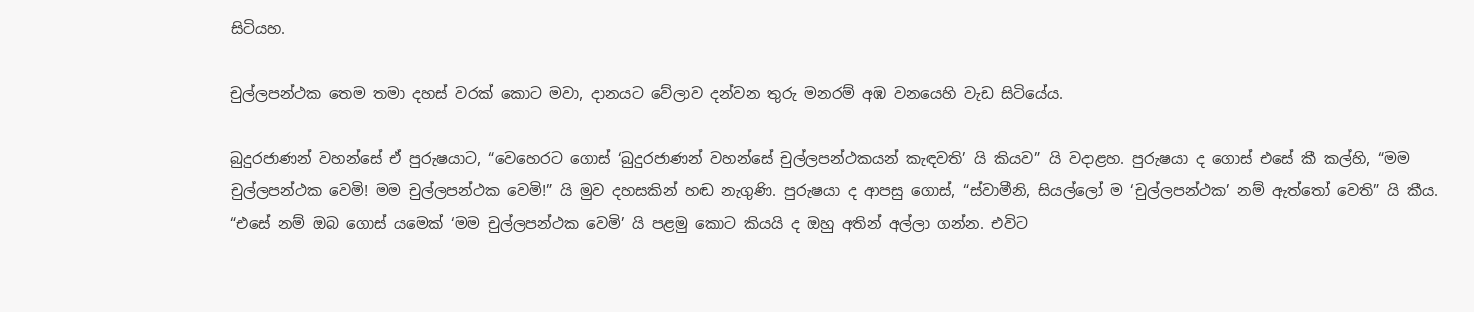සිටියහ.

චුල්ලපන්ථක තෙම තමා දහස් වරක් කොට මවා, දානයට වේලාව දන්වන තුරු මනරම් අඹ වනයෙහි වැඩ සිටියේය.

බුදුරජාණන් වහන්සේ ඒ පුරුෂයාට, “වෙහෙරට ගොස් ‘බුදුරජාණන් වහන්සේ චුල්ලපන්ථකයන් කැඳවති’ යි කියව” යි වදාළහ. පුරුෂයා ද ගොස් එසේ කී කල්හි, “මම චුල්ලපන්ථක වෙමි! මම චුල්ලපන්ථක වෙමි!” යි මුව දහසකින් හඬ නැගුණි. පුරුෂයා ද ආපසු ගොස්, “ස්වාමීනි, සියල්ලෝ ම ‘චුල්ලපන්ථක’ නම් ඇත්තෝ වෙති” යි කීය. “එසේ නම් ඔබ ගොස් යමෙක් ‘මම චුල්ලපන්ථක වෙමි’ යි පළමු කොට කියයි ද ඔහු අතින් අල්ලා ගන්න. එවිට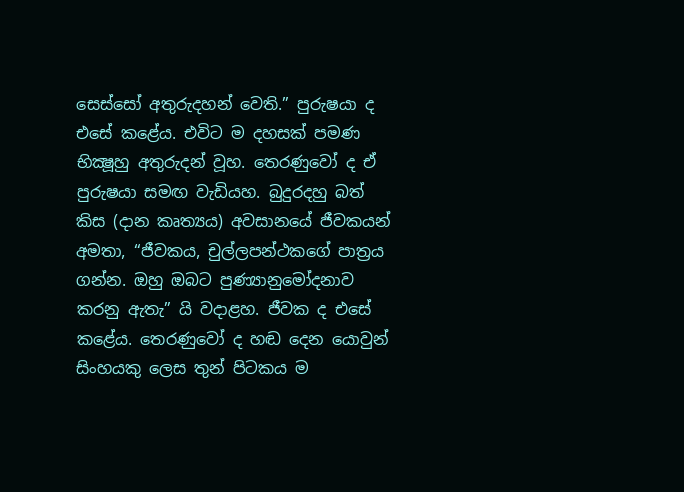සෙස්සෝ අතුරුදහන් වෙති.” පුරුෂයා ද එසේ කළේය. එවිට ම දහසක් පමණ භික්‍ෂූහු අතුරුදන් වූහ. තෙරණුවෝ ද ඒ පුරුෂයා සමඟ වැඩියහ. බුදුරදහු බත් කිස (දාන කෘත්‍යය) අවසානයේ ජීවකයන් අමතා, “ජීවකය, චුල්ලපන්ථකගේ පාත්‍රය ගන්න. ඔහු ඔබට පුණ්‍යානුමෝදනාව කරනු ඇතැ” යි වදාළහ. ජීවක ද එසේ කළේය. තෙරණුවෝ ද හඬ දෙන යොවුන් සිංහයකු ලෙස තුන් පිටකය ම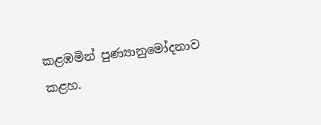කළඹමින් පුණ්‍යානුමෝදනාව කළහ.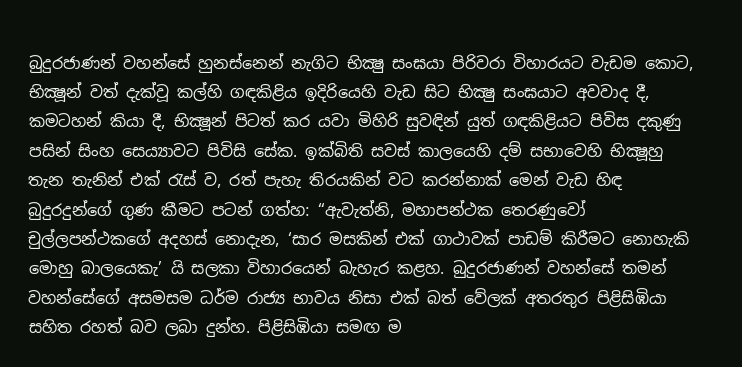බුදුරජාණන් වහන්සේ හුනස්නෙන් නැගිට භික්‍ෂු සංඝයා පිරිවරා විහාරයට වැඩම කොට, භික්‍ෂූන් වත් දැක්වූ කල්හි ගඳකිළිය ඉදිරියෙහි වැඩ සිට භික්‍ෂු සංඝයාට අවවාද දී, කමටහන් කියා දී, භික්‍ෂූන් පිටත් කර යවා මිහිරි සුවඳින් යුත් ගඳකිළියට පිවිස දකුණු පසින් සිංහ සෙය්‍යාවට පිවිසි සේක. ඉක්බිති සවස් කාලයෙහි දම් සභාවෙහි භික්‍ෂූහු තැන තැනින් එක් රැස් ව, රත් පැහැ තිරයකින් වට කරන්නාක් මෙන් වැඩ හිඳ බුදුරදුන්ගේ ගුණ කීමට පටන් ගත්හ: “ඇවැත්නි, මහාපන්ථක තෙරණුවෝ චුල්ලපන්ථකගේ අදහස් නොදැන, ‘සාර මසකින් එක් ගාථාවක් පාඩම් කිරීමට නොහැකි මොහු බාලයෙකැ’ යි සලකා විහාරයෙන් බැහැර කළහ. බුදුරජාණන් වහන්සේ තමන් වහන්සේගේ අසමසම ධර්ම රාජ්‍ය භාවය නිසා එක් බත් වේලක් අතරතුර පිළිසිඹියා සහිත රහත් බව ලබා දුන්හ. පිළිසිඹියා සමඟ ම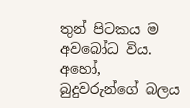තුන් පිටකය ම අවබෝධ විය. අහෝ, බුදුවරුන්ගේ බලය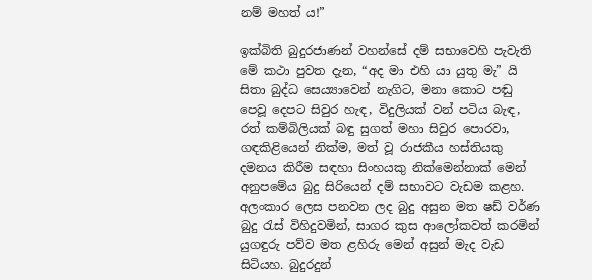නම් මහත් ය!”

ඉක්බිති බුදුරජාණන් වහන්සේ දම් සභාවෙහි පැවැති මේ කථා පුවත දැන, “අද මා එහි යා යුතු මැ” යි සිතා බුද්ධ සෙය්‍යාවෙන් නැගිට, මනා කොට පඬු පෙවූ දෙපට සිවුර හැඳ, විදුලියක් වන් පටිය බැඳ, රත් කම්බිලියක් බඳු සුගත් මහා සිවුර පොරවා, ගඳකිළියෙන් නික්ම, මත් වූ රාජකීය හස්තියකු දමනය කිරීම සඳහා සිංහයකු නික්මෙන්නාක් මෙන් අනුපමේය බුදු සිරියෙන් දම් සභාවට වැඩම කළහ. අලංකාර ලෙස පනවන ලද බුදු අසුන මත ෂඩ් වර්ණ බුදු රැස් විහිදුවමින්, සාගර කුස ආලෝකවත් කරමින් යුගඳුරු පව්ව මත ළහිරු මෙන් අසුන් මැද වැඩ සිටියහ. බුදුරදුන්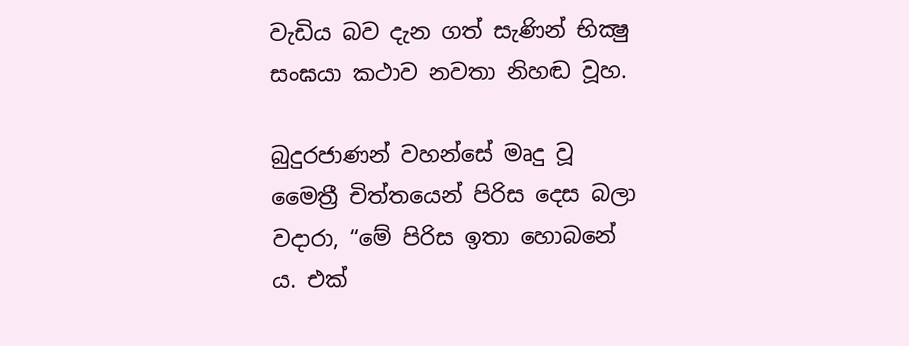වැඩිය බව දැන ගත් සැණින් භික්‍ෂු සංඝයා කථාව නවතා නිහඬ වූහ.

බුදුරජාණන් වහන්සේ මෘදු වූ මෛත්‍රී චිත්තයෙන් පිරිස දෙස බලා වදාරා, “මේ පිරිස ඉතා හොබනේ ය. එක්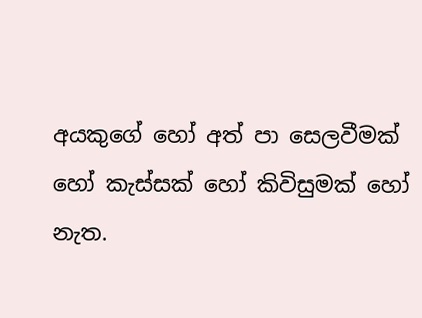අයකුගේ හෝ අත් පා සෙලවීමක් හෝ කැස්සක් හෝ කිවිසුමක් හෝ නැත.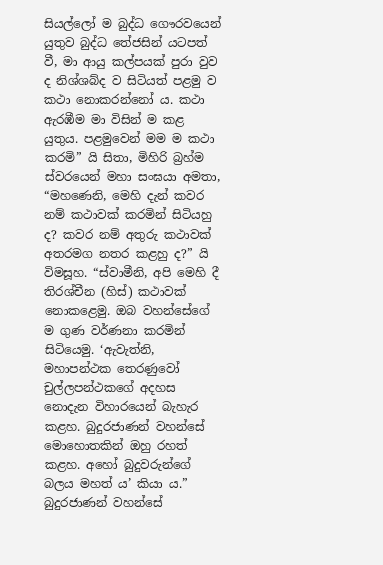සියල්ලෝ ම බුද්ධ ගෞරවයෙන් යුතුව බුද්ධ තේජසින් යටපත් වී, මා ආයු කල්පයක් පුරා වුව ද නිශ්ශබ්ද ව සිටියත් පළමු ව කථා නොකරන්නෝ ය. කථා ඇරඹීම මා විසින් ම කළ යුතුය. පළමුවෙන් මම ම කථා කරමි” යි සිතා, මිහිරි බ්‍රහ්ම ස්වරයෙන් මහා සංඝයා අමතා, “මහණෙනි, මෙහි දැන් කවර නම් කථාවක් කරමින් සිටියහු ද? කවර නම් අතුරු කථාවක් අතරමග නතර කළහු ද?” යි විමසූහ. “ස්වාමීනි, අපි මෙහි දී තිරශ්චීන (හිස්) කථාවක් නොකළෙමු. ඔබ වහන්සේගේ ම ගුණ වර්ණනා කරමින් සිටියෙමු. ‘ඇවැත්නි, මහාපන්ථක තෙරණුවෝ චුල්ලපන්ථකගේ අදහස නොදැන විහාරයෙන් බැහැර කළහ. බුදුරජාණන් වහන්සේ මොහොතකින් ඔහු රහත් කළහ. අහෝ බුදුවරුන්ගේ බලය මහත් ය’ කියා ය.” බුදුරජාණන් වහන්සේ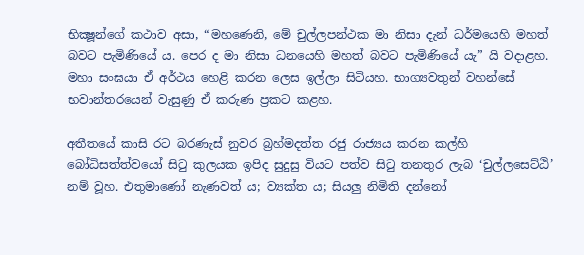භික්‍ෂූන්ගේ කථාව අසා, “මහණෙනි, මේ චුල්ලපන්ථක මා නිසා දැන් ධර්මයෙහි මහත් බවට පැමිණියේ ය. පෙර ද මා නිසා ධනයෙහි මහත් බවට පැමිණියේ යැ” යි වදාළහ. මහා සංඝයා ඒ අර්ථය හෙළි කරන ලෙස ඉල්ලා සිටියහ. භාග්‍යවතුන් වහන්සේ භවාන්තරයෙන් වැසුණු ඒ කරුණ ප්‍රකට කළහ.

අතීතයේ කාසි රට බරණැස් නුවර බ්‍රහ්මදත්ත රජු රාජ්‍යය කරන කල්හි බෝධිසත්ත්වයෝ සිටු කුලයක ඉපිද සුදුසු වියට පත්ව සිටු තනතුර ලැබ ‘චුල්ලසෙට්ඨි’ නම් වූහ. එතුමාණෝ නැණවත් ය; ව්‍යක්ත ය; සියලු නිමිති දන්නෝ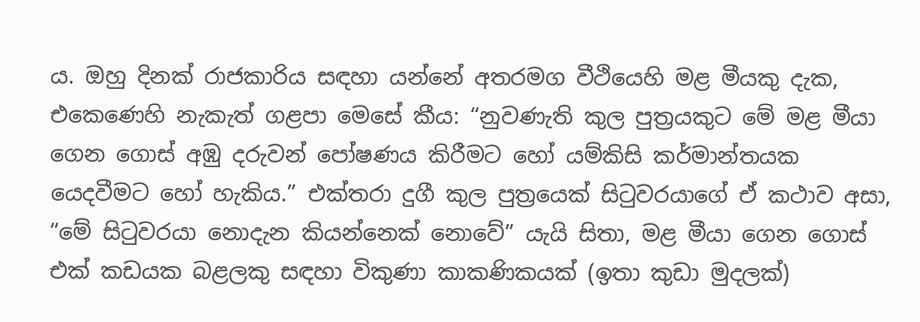ය. ඔහු දිනක් රාජකාරිය සඳහා යන්නේ අතරමග වීථියෙහි මළ මීයකු දැක, එකෙණෙහි නැකැත් ගළපා මෙසේ කීය: “නුවණැති කුල පුත්‍රයකුට මේ මළ මීයා ගෙන ගොස් අඹු දරුවන් පෝෂණය කිරීමට හෝ යම්කිසි කර්මාන්තයක යෙදවීමට හෝ හැකිය.” එක්තරා දුගී කුල පුත්‍රයෙක් සිටුවරයාගේ ඒ කථාව අසා, “මේ සිටුවරයා නොදැන කියන්නෙක් නොවේ” යැයි සිතා, මළ මීයා ගෙන ගොස් එක් කඩයක බළලකු සඳහා විකුණා කාකණිකයක් (ඉතා කුඩා මුදලක්)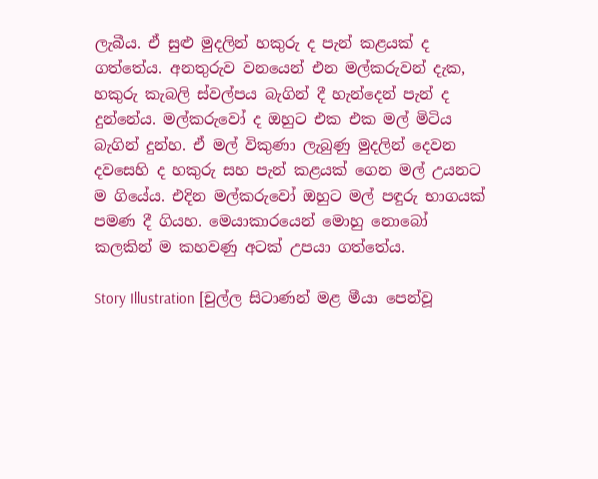ලැබීය. ඒ සුළු මුදලින් හකුරු ද පැන් කළයක් ද ගත්තේය. අනතුරුව වනයෙන් එන මල්කරුවන් දැක, හකුරු කැබලි ස්වල්පය බැගින් දී හැන්දෙන් පැන් ද දුන්නේය. මල්කරුවෝ ද ඔහුට එක එක මල් මිටිය බැගින් දුන්හ. ඒ මල් විකුණා ලැබුණු මුදලින් දෙවන දවසෙහි ද හකුරු සහ පැන් කළයක් ගෙන මල් උයනට ම ගියේය. එදින මල්කරුවෝ ඔහුට මල් පඳුරු භාගයක් පමණ දී ගියහ. මෙයාකාරයෙන් මොහු නොබෝ කලකින් ම කහවණු අටක් උපයා ගත්තේය.

Story Illustration [චුල්ල සිටාණන් මළ මීයා පෙන්වූ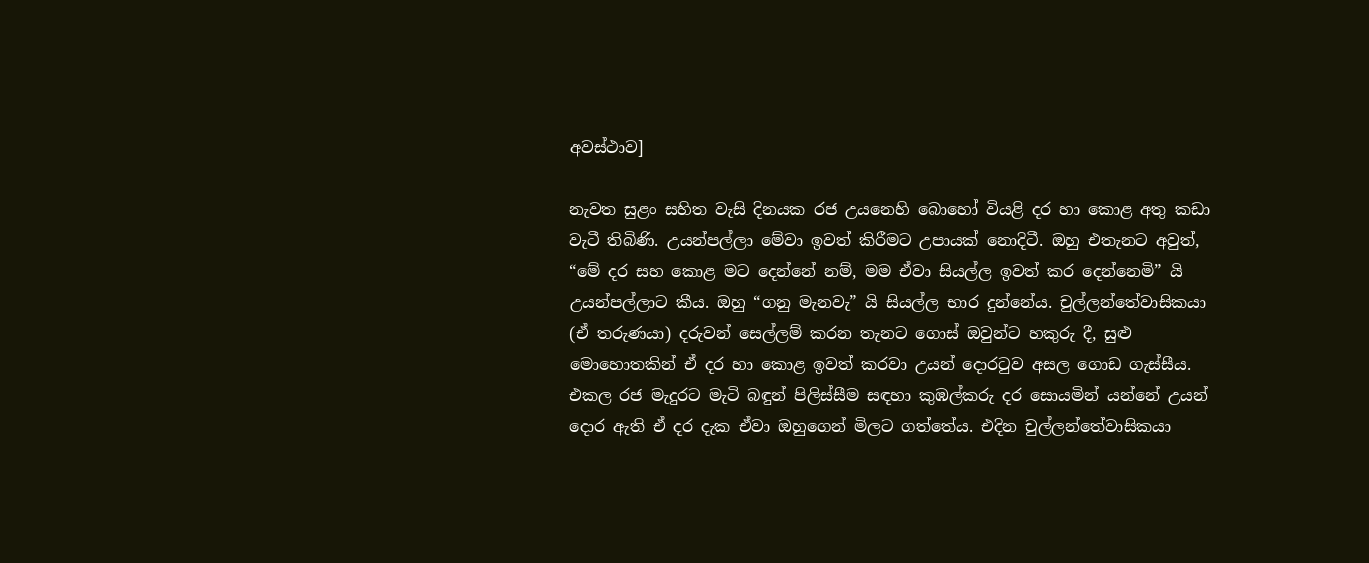අවස්ථාව]

නැවත සුළං සහිත වැසි දිනයක රජ උයනෙහි බොහෝ වියළි දර හා කොළ අතු කඩා වැටී තිබිණි. උයන්පල්ලා මේවා ඉවත් කිරීමට උපායක් නොදිටී. ඔහු එතැනට අවුත්, “මේ දර සහ කොළ මට දෙන්නේ නම්, මම ඒවා සියල්ල ඉවත් කර දෙන්නෙමි” යි උයන්පල්ලාට කීය. ඔහු “ගනු මැනවැ” යි සියල්ල භාර දුන්නේය. චුල්ලන්තේවාසිකයා (ඒ තරුණයා) දරුවන් සෙල්ලම් කරන තැනට ගොස් ඔවුන්ට හකුරු දී, සුළු මොහොතකින් ඒ දර හා කොළ ඉවත් කරවා උයන් දොරටුව අසල ගොඩ ගැස්සීය. එකල රජ මැදුරට මැටි බඳුන් පිලිස්සීම සඳහා කුඹල්කරු දර සොයමින් යන්නේ උයන් දොර ඇති ඒ දර දැක ඒවා ඔහුගෙන් මිලට ගත්තේය. එදින චුල්ලන්තේවාසිකයා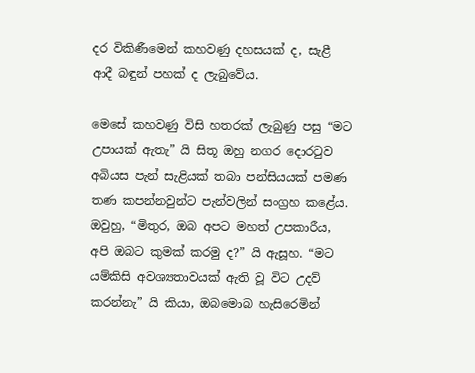දර විකිණීමෙන් කහවණු දහසයක් ද, සැළී ආදී බඳුන් පහක් ද ලැබුවේය.

මෙසේ කහවණු විසි හතරක් ලැබුණු පසු “මට උපායක් ඇතැ” යි සිතූ ඔහු නගර දොරටුව අබියස පැන් සැළියක් තබා පන්සියයක් පමණ තණ කපන්නවුන්ට පැන්වලින් සංග්‍රහ කළේය. ඔවුහු, “මිතුර, ඔබ අපට මහත් උපකාරීය, අපි ඔබට කුමක් කරමු ද?” යි ඇසූහ. “මට යම්කිසි අවශ්‍යතාවයක් ඇති වූ විට උදව් කරන්නැ” යි කියා, ඔබමොබ හැසිරෙමින්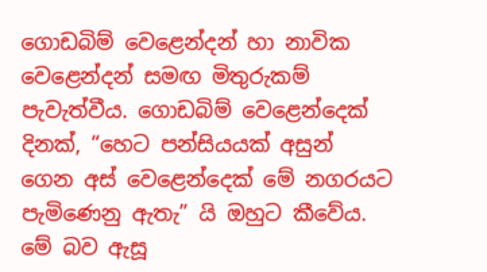ගොඩබිම් වෙළෙන්දන් හා නාවික වෙළෙන්දන් සමඟ මිතුරුකම් පැවැත්වීය. ගොඩබිම් වෙළෙන්දෙක් දිනක්, “හෙට පන්සියයක් අසුන් ගෙන අස් වෙළෙන්දෙක් මේ නගරයට පැමිණෙනු ඇතැ” යි ඔහුට කීවේය. මේ බව ඇසූ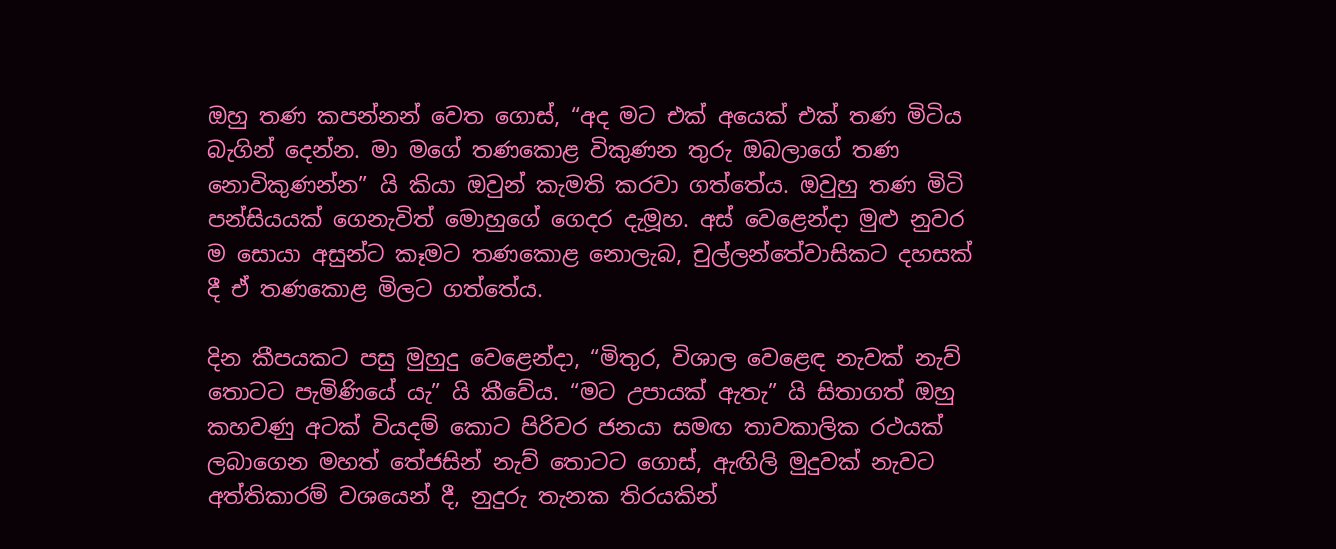ඔහු තණ කපන්නන් වෙත ගොස්, “අද මට එක් අයෙක් එක් තණ මිටිය බැගින් දෙන්න. මා මගේ තණකොළ විකුණන තුරු ඔබලාගේ තණ නොවිකුණන්න” යි කියා ඔවුන් කැමති කරවා ගත්තේය. ඔවුහු තණ මිටි පන්සියයක් ගෙනැවිත් මොහුගේ ගෙදර දැමූහ. අස් වෙළෙන්දා මුළු නුවර ම සොයා අසුන්ට කෑමට තණකොළ නොලැබ, චුල්ලන්තේවාසිකට දහසක් දී ඒ තණකොළ මිලට ගත්තේය.

දින කීපයකට පසු මුහුදු වෙළෙන්දා, “මිතුර, විශාල වෙළෙඳ නැවක් නැව් තොටට පැමිණියේ යැ” යි කීවේය. “මට උපායක් ඇතැ” යි සිතාගත් ඔහු කහවණු අටක් වියදම් කොට පිරිවර ජනයා සමඟ තාවකාලික රථයක් ලබාගෙන මහත් තේජසින් නැව් තොටට ගොස්, ඇඟිලි මුදුවක් නැවට අත්තිකාරම් වශයෙන් දී, නුදුරු තැනක තිරයකින්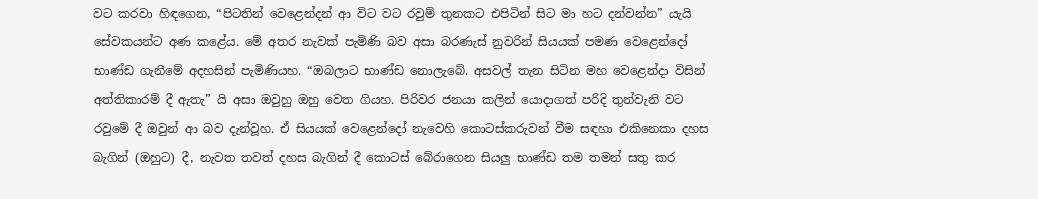වට කරවා හිඳගෙන, “පිටතින් වෙළෙන්දන් ආ විට වට රවුම් තුනකට එපිටින් සිට මා හට දන්වන්න” යැයි සේවකයන්ට අණ කළේය. මේ අතර නැවක් පැමිණි බව අසා බරණැස් නුවරින් සියයක් පමණ වෙළෙන්දෝ භාණ්ඩ ගැනීමේ අදහසින් පැමිණියහ. “ඔබලාට භාණ්ඩ නොලැබේ. අසවල් තැන සිටින මහ වෙළෙන්දා විසින් අත්තිකාරම් දී ඇතැ” යි අසා ඔවුහු ඔහු වෙත ගියහ. පිරිවර ජනයා කලින් යොදාගත් පරිදි තුන්වැනි වට රවුමේ දී ඔවුන් ආ බව දැන්වූහ. ඒ සියයක් වෙළෙන්දෝ නැවෙහි කොටස්කරුවන් වීම සඳහා එකිනෙකා දහස බැගින් (ඔහුට) දී, නැවත තවත් දහස බැගින් දී කොටස් බේරාගෙන සියලු භාණ්ඩ තම තමන් සතු කර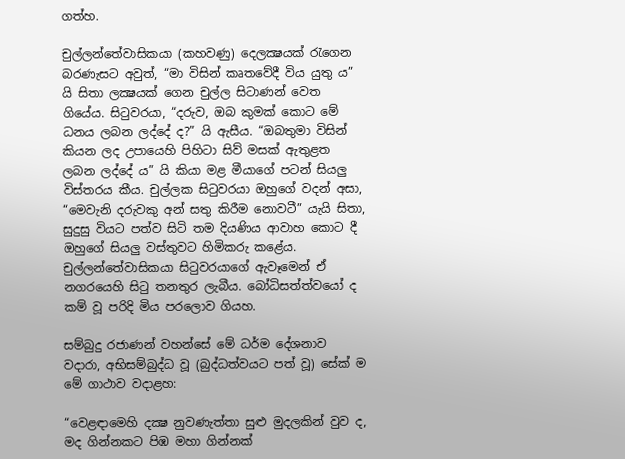ගත්හ.

චුල්ලන්තේවාසිකයා (කහවණු) දෙලක්‍ෂයක් රැගෙන බරණැසට අවුත්, “මා විසින් කෘතවේදී විය යුතු ය” යි සිතා ලක්‍ෂයක් ගෙන චුල්ල සිටාණන් වෙත ගියේය. සිටුවරයා, “දරුව, ඔබ කුමක් කොට මේ ධනය ලබන ලද්දේ ද?” යි ඇසීය. “ඔබතුමා විසින් කියන ලද උපායෙහි පිහිටා සිව් මසක් ඇතුළත ලබන ලද්දේ ය” යි කියා මළ මීයාගේ පටන් සියලු විස්තරය කීය. චුල්ලක සිටුවරයා ඔහුගේ වදන් අසා, “මෙවැනි දරුවකු අන් සතු කිරීම නොවටී” යැයි සිතා, සුදුසු වියට පත්ව සිටි තම දියණිය ආවාහ කොට දී ඔහුගේ සියලු වස්තුවට හිමිකරු කළේය. චුල්ලන්තේවාසිකයා සිටුවරයාගේ ඇවෑමෙන් ඒ නගරයෙහි සිටු තනතුර ලැබීය. බෝධිසත්ත්වයෝ ද කම් වූ පරිදි මිය පරලොව ගියහ.

සම්බුදු රජාණන් වහන්සේ මේ ධර්ම දේශනාව වදාරා, අභිසම්බුද්ධ වූ (බුද්ධත්වයට පත් වූ) සේක් ම මේ ගාථාව වදාළහ:

“වෙළඳාමෙහි දක්‍ෂ නුවණැත්තා සුළු මුදලකින් වුව ද, මද ගින්නකට පිඹ මහා ගින්නක්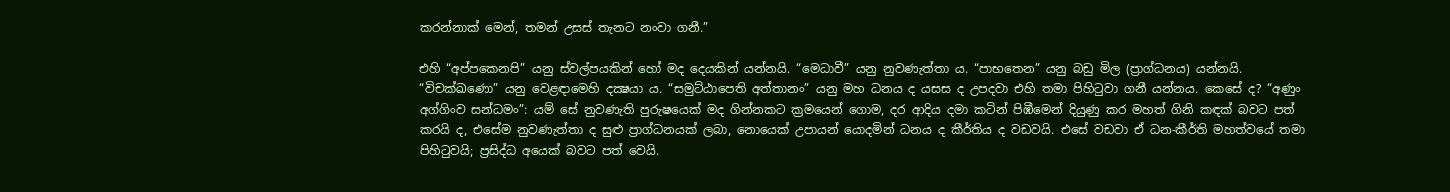කරන්නාක් මෙන්, තමන් උසස් තැනට නංවා ගනී.”

එහි “අප්පකෙනපි” යනු ස්වල්පයකින් හෝ මද දෙයකින් යන්නයි. “මෙධාවී” යනු නුවණැත්තා ය. “පාභතෙන” යනු බඩු මිල (ප්‍රාග්ධනය) යන්නයි. “විචක්ඛණො” යනු වෙළඳාමෙහි දක්‍ෂයා ය. “සමුට්ඨාපෙති අත්තානං” යනු මහ ධනය ද යසස ද උපදවා එහි තමා පිහිටුවා ගනී යන්නය. කෙසේ ද? “අණුං අග්ගිංව සන්ධමං”: යම් සේ නුවණැති පුරුෂයෙක් මද ගින්නකට ක්‍රමයෙන් ගොම, දර ආදිය දමා කටින් පිඹීමෙන් දියුණු කර මහත් ගිනි කඳක් බවට පත් කරයි ද, එසේම නුවණැත්තා ද සුළු ප්‍රාග්ධනයක් ලබා, නොයෙක් උපායන් යොදමින් ධනය ද කීර්තිය ද වඩවයි. එසේ වඩවා ඒ ධන-කීර්ති මහත්වයේ තමා පිහිටුවයි; ප්‍රසිද්ධ අයෙක් බවට පත් වෙයි.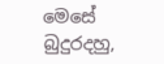මෙසේ බුදුරදහු,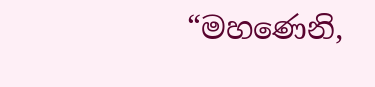“මහණෙනි,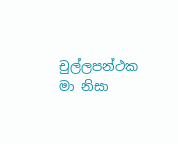චුල්ලපන්ථක මා නිසා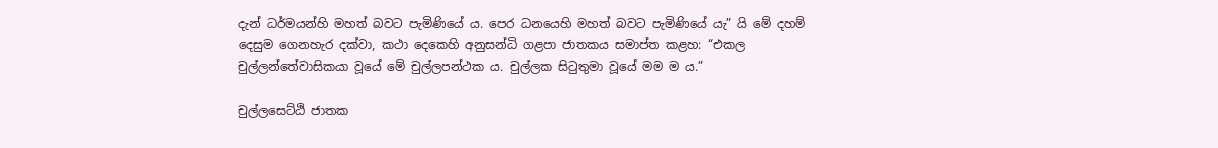දැන් ධර්මයන්හි මහත් බවට පැමිණියේ ය. පෙර ධනයෙහි මහත් බවට පැමිණියේ යැ” යි මේ දහම් දෙසුම ගෙනහැර දක්වා, කථා දෙකෙහි අනුසන්ධි ගළපා ජාතකය සමාප්ත කළහ: “එකල චුල්ලන්තේවාසිකයා වූයේ මේ චුල්ලපන්ථක ය. චුල්ලක සිටුතුමා වූයේ මම ම ය.”

චුල්ලසෙට්ඨි ජාතක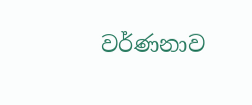වර්ණනාව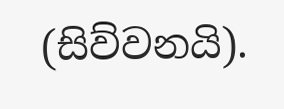(සිව්වනයි).